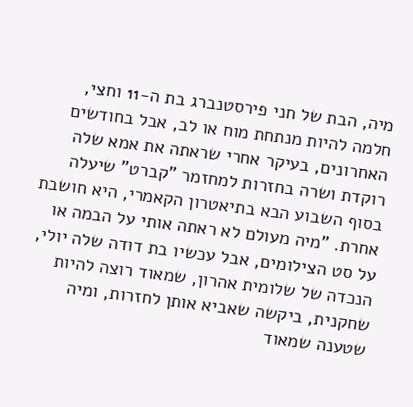מיה, הבת של חני פירסטנברג בת ה-11 וחצי, חלמה להיות מנתחת מוח או לב, אבל בחודשים האחרונים, בעיקר אחרי שראתה את אמא שלה רוקדת ושרה בחזרות למחזמר "קברט" שיעלה בסוף השבוע הבא בתיאטרון הקאמרי, היא חושבת אחרת. "מיה מעולם לא ראתה אותי על הבמה או על סט הצילומים, אבל עכשיו בת דודה שלה יולי, הנכדה של שלומית אהרון, שמאוד רוצה להיות שחקנית, ביקשה שאביא אותן לחזרות, ומיה שטענה שמאוד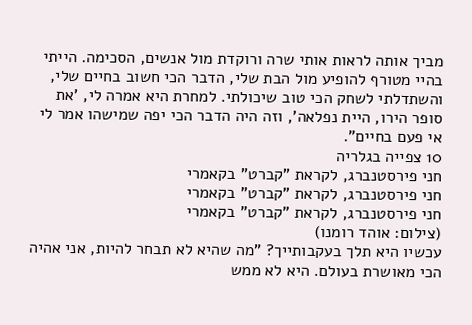מביך אותה לראות אותי שרה ורוקדת מול אנשים, הסכימה. הייתי בהיי מטורף להופיע מול הבת שלי, הדבר הכי חשוב בחיים שלי, והשתדלתי לשחק הכי טוב שיכולתי. למחרת היא אמרה לי, 'את סופר הירו, היית נפלאה', וזה היה הדבר הכי יפה שמישהו אמר לי אי פעם בחיים".
10 צפייה בגלריה
חני פירסטנברג, לקראת "קברט" בקאמרי
חני פירסטנברג, לקראת "קברט" בקאמרי
חני פירסטנברג, לקראת "קברט" בקאמרי
(צילום: אוהד רומנו)
עכשיו היא תלך בעקבותייך? "מה שהיא לא תבחר להיות, אני אהיה הכי מאושרת בעולם. היא לא ממש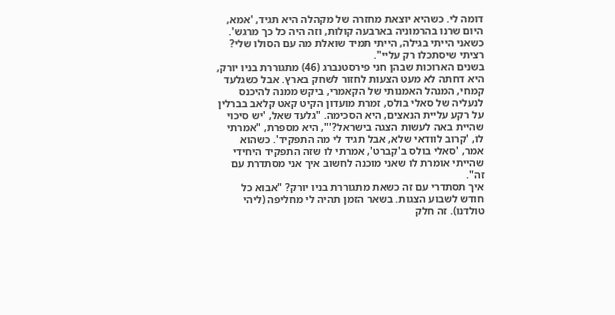דומה לי. כשהיא יוצאת מחזרה של מקהלה היא תגיד, 'אמא, היום שרנו בהרמוניה בארבעה קולות, וזה היה כל כך מרגש'. כשאני הייתי בגילה, הייתי תמיד שואלת מה עם הסולו שלי? רציתי שיסתכלו רק עליי".
בשנים הארוכות שבהן חני פירסטנברג (46) מתגוררת בניו יורק, היא דחתה לא מעט הצעות לחזור לשחק בארץ. אבל כשגלעד קמחי, המנהל האמנותי של הקאמרי, ביקש ממנה להיכנס לנעליה של סאלי בולס, זמרת מועדון הקיט קאט קלאב בברלין על רקע עליית הנאצים, היא הסכימה. "גלעד שאל, 'יש סיכוי שהיית באה לעשות הצגה בישראל?'", היא מספרת, "אמרתי לו, 'קרוב לוודאי שלא, אבל תגיד לי מה התפקיד'. כשהוא אמר, 'סאלי בולס ב'קברט', אמרתי לו שזה התפקיד היחידי שהייתי אומרת לו שאני מוכנה לחשוב איך אני מסתדרת עם זה".
איך תסתדרי עם זה כשאת מתגוררת בניו יורק? "אבוא כל חודש לשבוע הצגות. בשאר הזמן תהיה לי מחליפה (ליהי טולדנו). זה חלק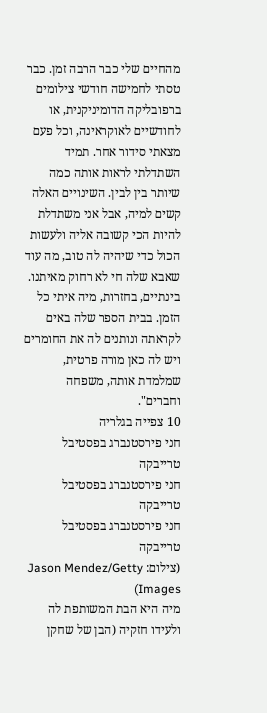מהחיים שלי כבר הרבה זמן. כבר טסתי לחמישה חודשי צילומים ברפובליקה הדומיניקנית, או לחודשיים לאוקראינה, וכל פעם מצאתי סידור אחר. תמיד השתדלתי לראות אותה כמה שיותר בין לבין. השינויים האלה קשים למיה, אבל אני משתדלת להיות הכי קשובה אליה ולעשות הכול כדי שיהיה לה טוב, מה עוד שאבא שלה חי לא רחוק מאיתנו. בינתיים, בחזרות, מיה איתי כל הזמן. בבית הספר שלה באים לקראתה ונותנים לה את החומרים ויש לה כאן מורה פרטית, שמלמדת אותה, משפחה וחברים".
10 צפייה בגלריה
חני פירסטנברג בפסטיבל טרייבקה
חני פירסטנברג בפסטיבל טרייבקה
חני פירסטנברג בפסטיבל טרייבקה
(צילום: Jason Mendez/Getty Images)
מיה היא הבת המשותפת לה ולעידו חזקיה (הבן של שחקן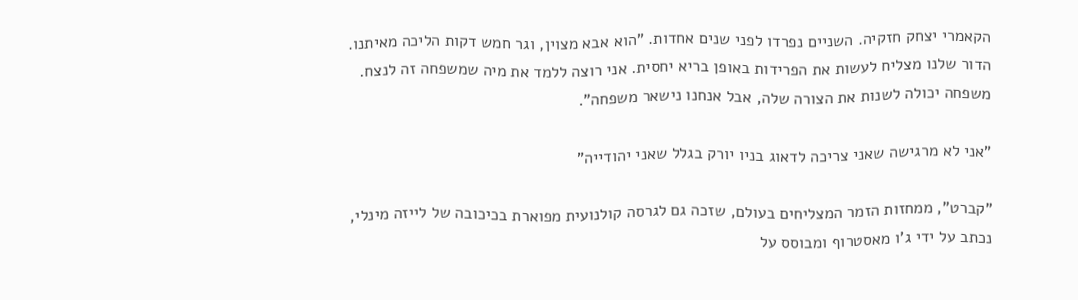הקאמרי יצחק חזקיה. השניים נפרדו לפני שנים אחדות. "הוא אבא מצוין, וגר חמש דקות הליכה מאיתנו. הדור שלנו מצליח לעשות את הפרידות באופן בריא יחסית. אני רוצה ללמד את מיה שמשפחה זה לנצח. משפחה יכולה לשנות את הצורה שלה, אבל אנחנו נישאר משפחה".

"אני לא מרגישה שאני צריכה לדאוג בניו יורק בגלל שאני יהודייה"

"קברט", ממחזות הזמר המצליחים בעולם, שזכה גם לגרסה קולנועית מפוארת בכיכובה של לייזה מינלי, נכתב על ידי ג'ו מאסטרוף ומבוסס על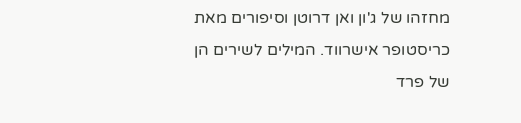מחזהו של ג'ון ואן דרוטן וסיפורים מאת כריסטופר אישרווד. המילים לשירים הן של פרד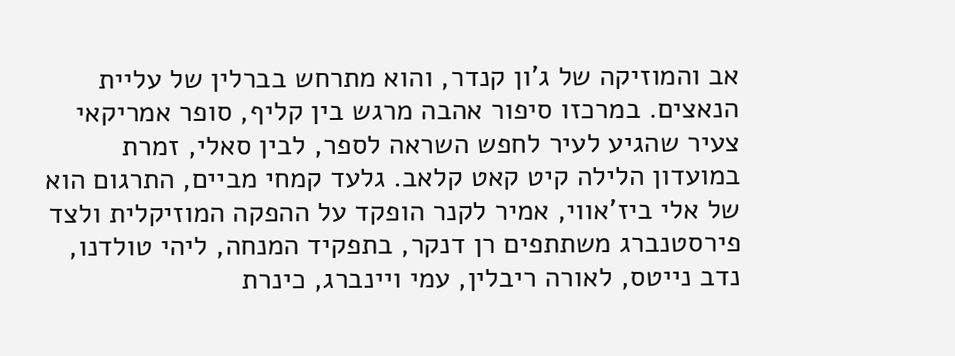אב והמוזיקה של ג'ון קנדר, והוא מתרחש בברלין של עליית הנאצים. במרכזו סיפור אהבה מרגש בין קליף, סופר אמריקאי צעיר שהגיע לעיר לחפש השראה לספר, לבין סאלי, זמרת במועדון הלילה קיט קאט קלאב. גלעד קמחי מביים, התרגום הוא של אלי ביז'אווי, אמיר לקנר הופקד על ההפקה המוזיקלית ולצד פירסטנברג משתתפים רן דנקר, בתפקיד המנחה, ליהי טולדנו, נדב נייטס, לאורה ריבלין, עמי ויינברג, כינרת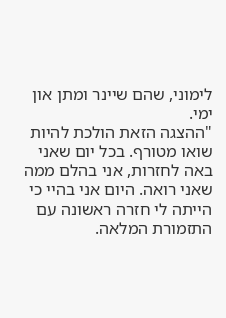לימוני, שהם שיינר ומתן און ימי.
"ההצגה הזאת הולכת להיות שואו מטורף. בכל יום שאני באה לחזרות, אני בהלם ממה שאני רואה. היום אני בהיי כי הייתה לי חזרה ראשונה עם התזמורת המלאה.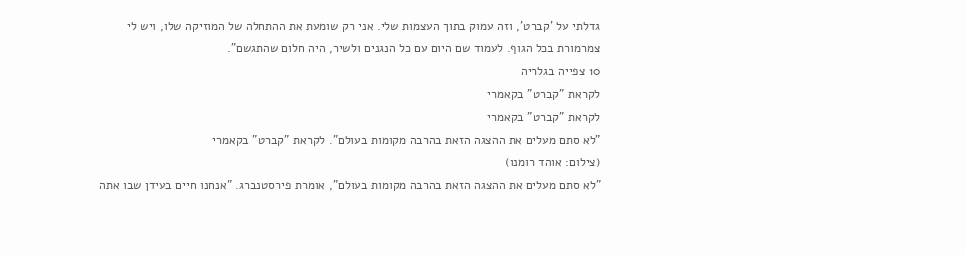גדלתי על 'קברט', וזה עמוק בתוך העצמות שלי. אני רק שומעת את ההתחלה של המוזיקה שלו, ויש לי צמרמורת בכל הגוף. לעמוד שם היום עם כל הנגנים ולשיר, היה חלום שהתגשם".
10 צפייה בגלריה
לקראת "קברט" בקאמרי
לקראת "קברט" בקאמרי
"לא סתם מעלים את ההצגה הזאת בהרבה מקומות בעולם". לקראת "קברט" בקאמרי
(צילום: אוהד רומנו)
"לא סתם מעלים את ההצגה הזאת בהרבה מקומות בעולם", אומרת פירסטנברג. "אנחנו חיים בעידן שבו אתה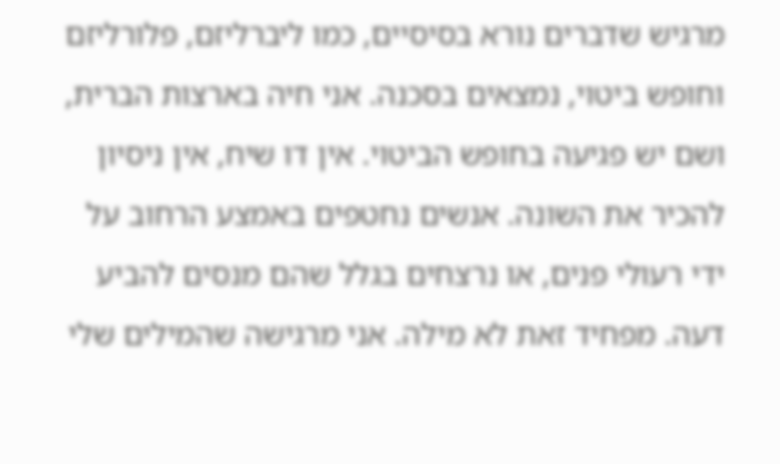מרגיש שדברים נורא בסיסיים, כמו ליברליזם, פלורליזם וחופש ביטוי, נמצאים בסכנה. אני חיה בארצות הברית, ושם יש פגיעה בחופש הביטוי. אין דו שיח, אין ניסיון להכיר את השונה. אנשים נחטפים באמצע הרחוב על ידי רעולי פנים, או נרצחים בגלל שהם מנסים להביע דעה. מפחיד זאת לא מילה. אני מרגישה שהמילים שלי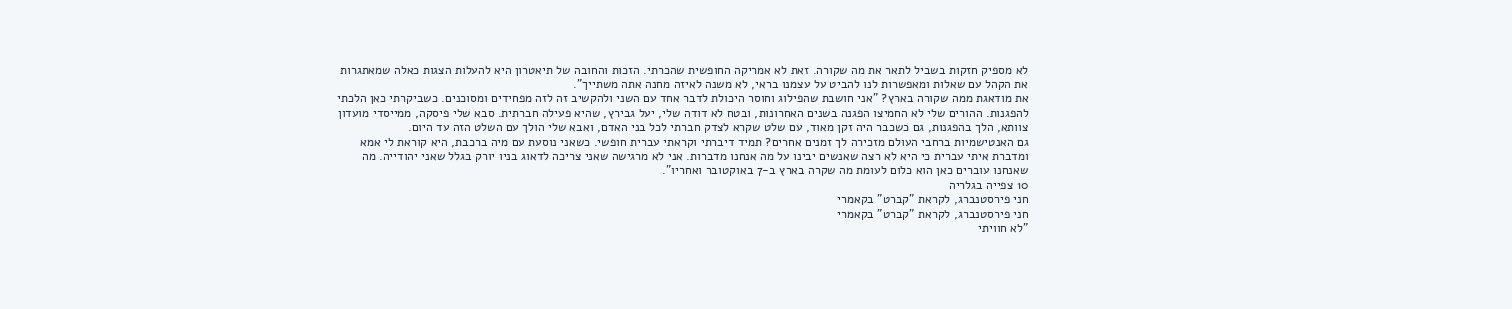לא מספיק חזקות בשביל לתאר את מה שקורה. זאת לא אמריקה החופשית שהכרתי. הזכות והחובה של תיאטרון היא להעלות הצגות כאלה שמאתגרות את הקהל עם שאלות ומאפשרות לנו להביט על עצמנו בראי, לא משנה לאיזה מחנה אתה משתייך".
את מודאגת ממה שקורה בארץ? "אני חושבת שהפילוג וחוסר היכולת לדבר אחד עם השני ולהקשיב זה לזה מפחידים ומסוכנים. כשביקרתי כאן הלכתי להפגנות. ההורים שלי לא החמיצו הפגנה בשנים האחרונות, ובטח לא דודה שלי, יעל גבירץ, שהיא פעילה חברתית. סבא שלי פיסקה, ממייסדי מועדון צוותא, הלך בהפגנות, גם כשכבר היה זקן מאוד, עם שלט שקרא לצדק חברתי לכל בני האדם, ואבא שלי הולך עם השלט הזה עד היום.
גם האנטישמיות ברחבי העולם מזכירה לך זמנים אחרים? תמיד דיברתי וקראתי עברית חופשי. כשאני נוסעת עם מיה ברכבת, היא קוראת לי אמא ומדברת איתי עברית כי היא לא רצה שאנשים יבינו על מה אנחנו מדברות. אני לא מרגישה שאני צריכה לדאוג בניו יורק בגלל שאני יהודייה. מה שאנחנו עוברים כאן הוא כלום לעומת מה שקרה בארץ ב-7 באוקטובר ואחריו".
10 צפייה בגלריה
חני פירסטנברג, לקראת "קברט" בקאמרי
חני פירסטנברג, לקראת "קברט" בקאמרי
"לא חוויתי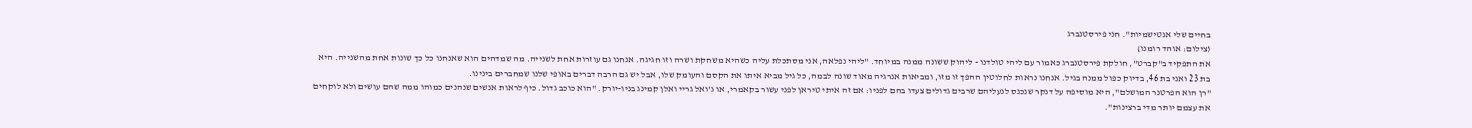בחיים שלי אנטישמיות". חני פירסטנברג
(צילום: אוהד רומנו)
את התפקיד ב"קברט", חולקת פירסטנברג כאמור עם ליהי טולדנו - ליהוק ששונה ממנה במיוחד. "ליהי נפלאה, אני מסתכלת עליה כשהיא משחקת ושרה וזו חגיגה. אנחנו גם עוזרות אחת לשנייה. מה שמדהים הוא שאנחנו כל כך שונות אחת מהשנייה. היא בת 23 ואני בת 46, בדיוק כפול ממנה בגיל. אנחנו נראות לחלוטין ההפך זו מזו, ומביאות אנרגיה מאוד שונה לבמה, כל גיל מביא איתו את הקסם והעומק שלו, אבל יש גם הרבה דברים באופי שלנו שמחברים בינינו.
"רן הוא הפרטנר המושלם", היא מוסיפה על דנקר שנכנס לנעליהם שרבים גדולים צעדו בהם לפניו: אם זה איתי טיראן לפני עשור בקאמרי, או ג'ואל גריי ואלן קמינג בניו-יורק. "הוא כוכב גדול. כיף לראות אנשים שנהנים כמוהו ממה שהם עושים ולא לוקחים את עצמם יותר מדי ברצינות".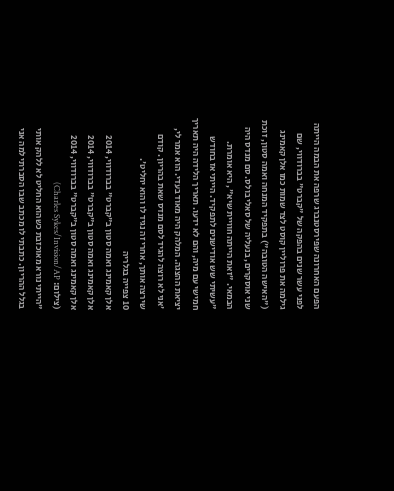הפעם האחרונה שפירסטנברג שרפה את הבמה הייתה לפני עשר שנים בהפקה של "קברט" בברודווי, שם גילמה את פרוליין קוסט לצד שמות כמו אלן קאמינג ("האישה הטובה") בתפקיד המנחה ואמה סטון, זוכת שני אוסקרים, בנעליה של סאלי בולס. סם מנדס היה הבמאי. "זאת הייתה חוויית שיא", היא אומרת. "עשיתי שש אודישנים לתפקיד. הייתי אז בחודש חמישי עם מיה, והם לא ידעו. תאריך הלידה היה תאריך יציאת ההצגה. המלהק היה מאוד בעדי. הוא אמר לי, 'אני לא רוצה להגיד לסם מנדס שאת בהריון. קודם שירצה אותך, אחרי זה נגיד לו והוא יחליט'.
10 צפייה בגלריה
אלן קאמינג ואמה סטון ב"קברט" בברודווי, 2014
אלן קאמינג ואמה סטון ב"קברט" בברודווי, 2014
אלן קאמינג ואמה סטון ב"קברט" בברודווי, 2014
(צילום: Charles Sykes/Invision/AP)
"הייתי נורא מאוכזבת כשהוא החליט לא ללהק אותי בגלל ההריון. כתבתי לו מכתב שבו הסברתי למה אני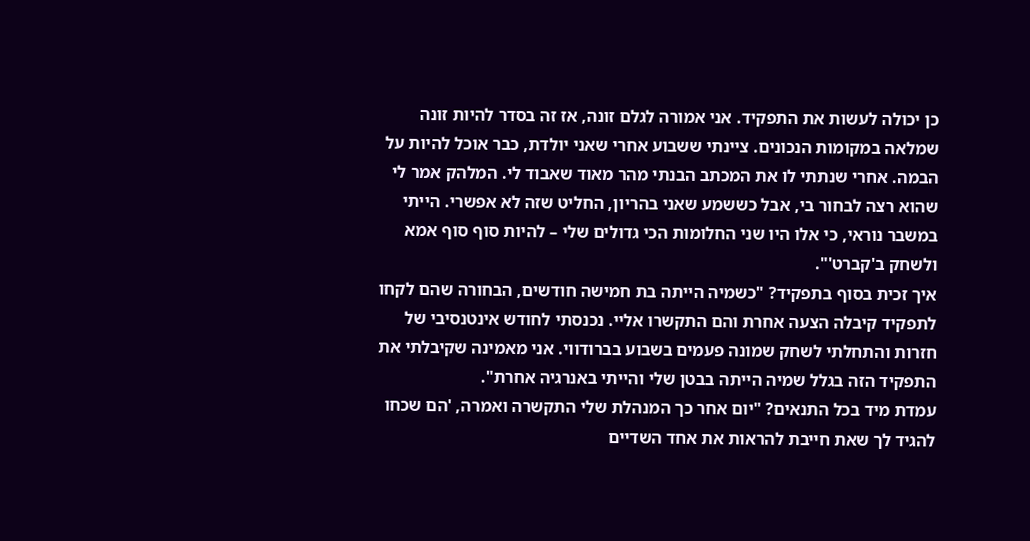כן יכולה לעשות את התפקיד. אני אמורה לגלם זונה, אז זה בסדר להיות זונה שמלאה במקומות הנכונים. ציינתי ששבוע אחרי שאני יולדת, כבר אוכל להיות על הבמה. אחרי שנתתי לו את המכתב הבנתי מהר מאוד שאבוד לי. המלהק אמר לי שהוא רצה לבחור בי, אבל כששמע שאני בהריון, החליט שזה לא אפשרי. הייתי במשבר נוראי, כי אלו היו שני החלומות הכי גדולים שלי – להיות סוף סוף אמא ולשחק ב'קברט'".
איך זכית בסוף בתפקיד? "כשמיה הייתה בת חמישה חודשים, הבחורה שהם לקחו לתפקיד קיבלה הצעה אחרת והם התקשרו אליי. נכנסתי לחודש אינטנסיבי של חזרות והתחלתי לשחק שמונה פעמים בשבוע בברודווי. אני מאמינה שקיבלתי את התפקיד הזה בגלל שמיה הייתה בבטן שלי והייתי באנרגיה אחרת".
עמדת מיד בכל התנאים? "יום אחר כך המנהלת שלי התקשרה ואמרה, 'הם שכחו להגיד לך שאת חייבת להראות את אחד השדיים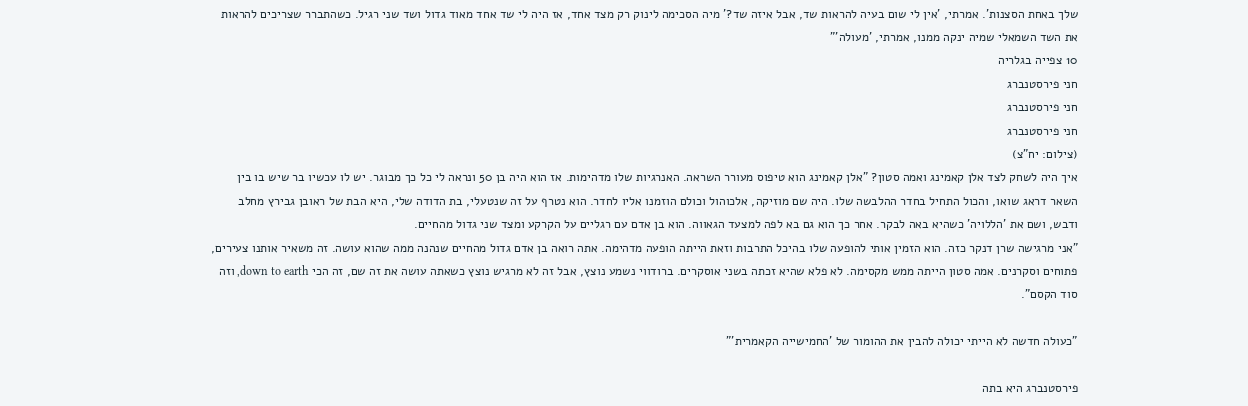שלך באחת הסצנות'. אמרתי, 'אין לי שום בעיה להראות שד, אבל איזה שד?' מיה הסכימה לינוק רק מצד אחד, אז היה לי שד אחד מאוד גדול ושד שני רגיל. כשהתברר שצריכים להראות את השד השמאלי שמיה ינקה ממנו, אמרתי, 'מעולה'"
10 צפייה בגלריה
חני פירסטנברג
חני פירסטנברג
חני פירסטנברג
(צילום: יח"צ)
איך היה לשחק לצד אלן קאמינג ואמה סטון? "אלן קאמינג הוא טיפוס מעורר השראה. האנרגיות שלו מדהימות. אז הוא היה בן 50 ונראה לי כל כך מבוגר. יש לו עכשיו בר שיש בו בין השאר דראג שואו, והכול התחיל בחדר ההלבשה שלו. היה שם מוזיקה, אלכוהול וכולם הוזמנו אליו לחדר. הוא נטרף על זה שנטעלי, בת הדודה שלי, היא הבת של ראובן גבירץ מחלב ודבש, ושם את 'הללויה' כשהיא באה לבקר. אחר כך הוא גם בא לפה למצעד הגאווה. הוא בן אדם עם רגליים על הקרקע ומצד שני גדול מהחיים.
"אני מרגישה שרן דנקר כזה. הוא הזמין אותי להופעה שלו בהיכל התרבות וזאת הייתה הופעה מדהימה. אתה רואה בן אדם גדול מהחיים שנהנה ממה שהוא עושה. זה משאיר אותנו צעירים, פתוחים וסקרנים. אמה סטון הייתה ממש מקסימה. לא פלא שהיא זכתה בשני אוסקרים. ברודווי נשמע נוצץ, אבל זה לא מרגיש נוצץ כשאתה עושה את זה שם, זה הכי down to earth, וזה סוד הקסם".

"כעולה חדשה לא הייתי יכולה להבין את ההומור של 'החמישייה הקאמרית'"

פירסטנברג היא בתה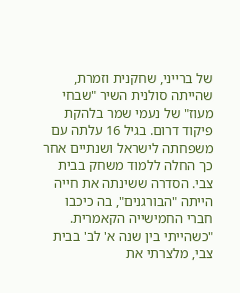של ברייני, שחקנית וזמרת, שהייתה סולנית השיר "שבחי מעוז" של נעמי שמר בלהקת פיקוד דרום. בגיל 16 עלתה עם משפחתה לישראל ושנתיים אחר כך החלה ללמוד משחק בבית צבי. הסדרה ששינתה את חייה הייתה "הבורגנים", בה כיכבו חברי החמישייה הקאמרית. "כשהייתי בין שנה א' לב' בבית צבי, מלצרתי את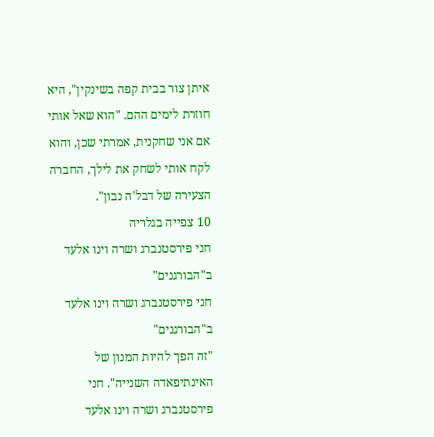איתן צור בבית קפה בשינקין", היא חוזרת לימים ההם. "הוא שאל אותי אם אני שחקנית, אמרתי שכן, והוא לקח אותי לשחק את לילך, החברה הצעירה של דבל'ה נבון".
10 צפייה בגלריה
חני פירסטנברג ושרה וינו אלעד ב"הבורגנים"
חני פירסטנברג ושרה וינו אלעד ב"הבורגנים"
"זה הפך להיות המנון של האינתיפאדה השנייה". חני פירסטנברג ושרה וינו אלעד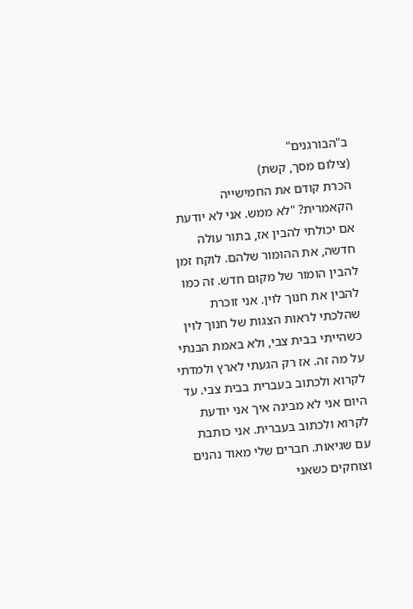ב"הבורגנים"
(צילום מסך, קשת)
הכרת קודם את החמישייה הקאמרית? "לא ממש. אני לא יודעת אם יכולתי להבין אז, בתור עולה חדשה, את ההומור שלהם. לוקח זמן להבין הומור של מקום חדש. זה כמו להבין את חנוך לוין. אני זוכרת שהלכתי לראות הצגות של חנוך לוין כשהייתי בבית צבי, ולא באמת הבנתי על מה זה. אז רק הגעתי לארץ ולמדתי לקרוא ולכתוב בעברית בבית צבי. עד היום אני לא מבינה איך אני יודעת לקרוא ולכתוב בעברית. אני כותבת עם שגיאות. חברים שלי מאוד נהנים וצוחקים כשאני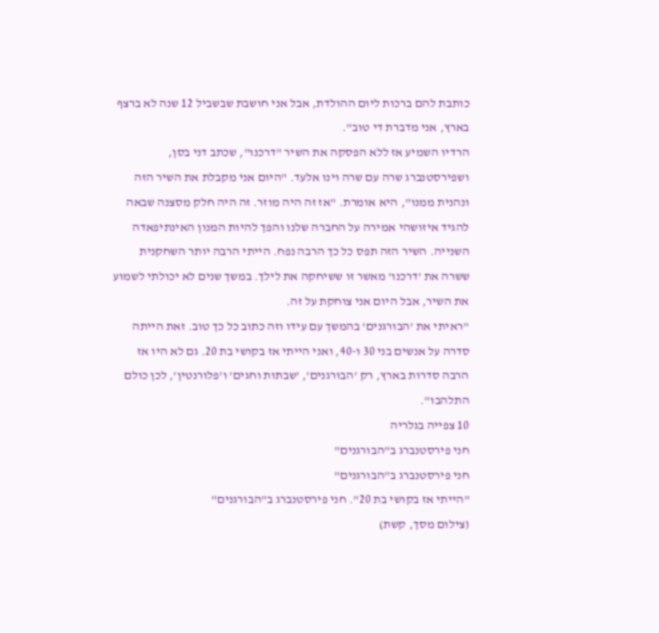כותבת להם ברכות ליום ההולדת, אבל אני חושבת שבשביל 12 שנה לא ברצף בארץ, אני מדברת די טוב".
הרדיו השמיע אז ללא הפסקה את השיר "דרכנו", שכתב דני בסן, ושפירסטנברג שרה עם שרה וינו אלעד. "היום אני מקבלת את השיר הזה ונהנית ממנו", היא אומרת. "אז זה היה מוזר. זה היה חלק מסצנה שבאה להגיד איזושהי אמירה על החברה שלנו והפך להיות המנון האינתיפאדה השנייה. השיר הזה תפס כל כך הרבה נפח. הייתי הרבה יותר השחקנית ששרה את 'דרכנו' מאשר זו ששיחקה את לילך. במשך שנים לא יכולתי לשמוע את השיר, אבל היום אני צוחקת על זה.
"ראיתי את 'הבורגנים' בהמשך עם עידו וזה כתוב כל כך טוב. זאת הייתה סדרה על אנשים בני 30 ו-40, ואני הייתי אז בקושי בת 20. גם לא היו אז הרבה סדרות בארץ, רק 'הבורגנים', 'שבתות וחגים' ו'פלורנטין', לכן כולם התלהבו".
10 צפייה בגלריה
חני פירסטנברג ב"הבורגנים"
חני פירסטנברג ב"הבורגנים"
"הייתי אז בקושי בת 20". חני פירסטנברג ב"הבורגנים"
(צילום מסך, קשת)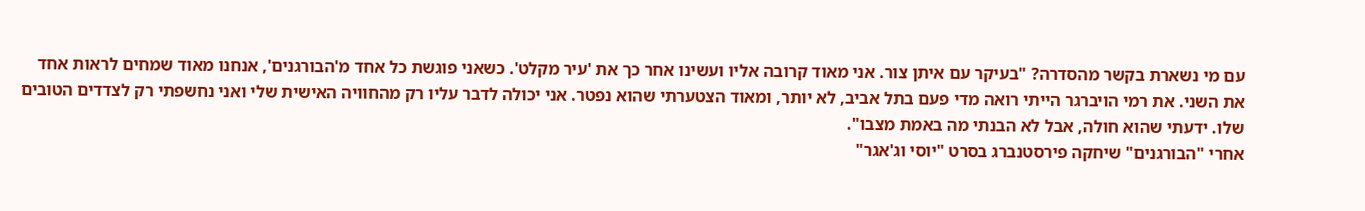עם מי נשארת בקשר מהסדרה? "בעיקר עם איתן צור. אני מאוד קרובה אליו ועשינו אחר כך את 'עיר מקלט'. כשאני פוגשת כל אחד מ'הבורגנים', אנחנו מאוד שמחים לראות אחד את השני. את רמי הויברגר הייתי רואה מדי פעם בתל אביב, לא יותר, ומאוד הצטערתי שהוא נפטר. אני יכולה לדבר עליו רק מהחוויה האישית שלי ואני נחשפתי רק לצדדים הטובים שלו. ידעתי שהוא חולה, אבל לא הבנתי מה באמת מצבו".
אחרי "הבורגנים" שיחקה פירסטנברג בסרט "יוסי וג'אגר"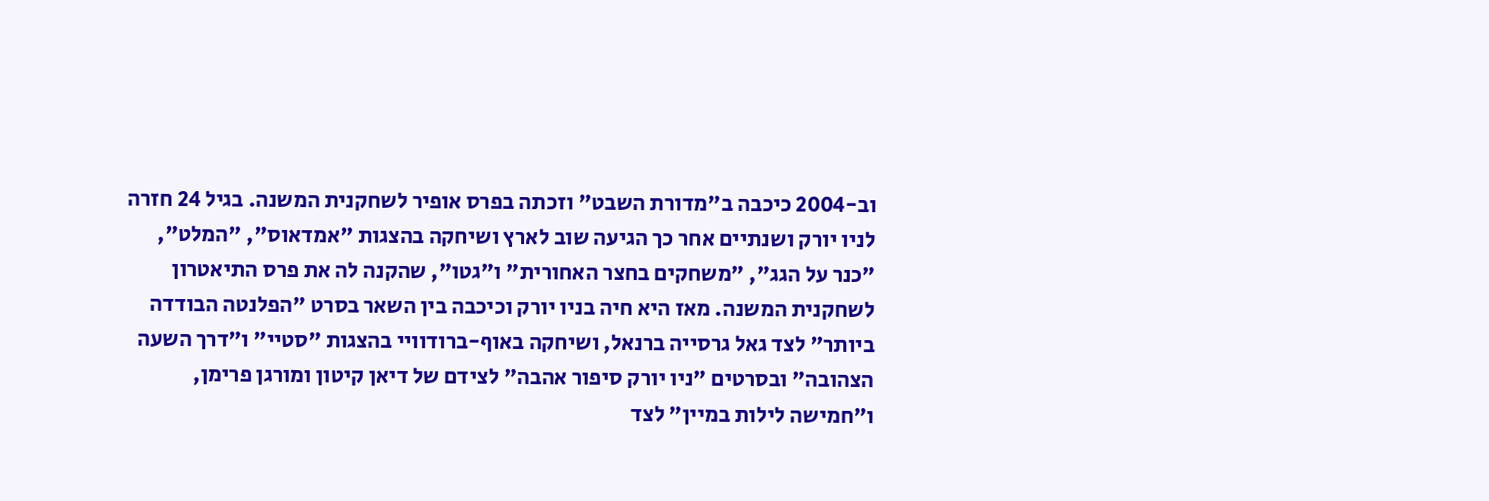וב-2004 כיכבה ב"מדורת השבט" וזכתה בפרס אופיר לשחקנית המשנה. בגיל 24 חזרה לניו יורק ושנתיים אחר כך הגיעה שוב לארץ ושיחקה בהצגות "אמדאוס", "המלט", "כנר על הגג", "משחקים בחצר האחורית" ו"גטו", שהקנה לה את פרס התיאטרון לשחקנית המשנה. מאז היא חיה בניו יורק וכיכבה בין השאר בסרט "הפלנטה הבודדה ביותר" לצד גאל גרסייה ברנאל, ושיחקה באוף-ברודוויי בהצגות "סטיי" ו"דרך השעה הצהובה" ובסרטים "ניו יורק סיפור אהבה" לצידם של דיאן קיטון ומורגן פרימן, ו"חמישה לילות במיין" לצד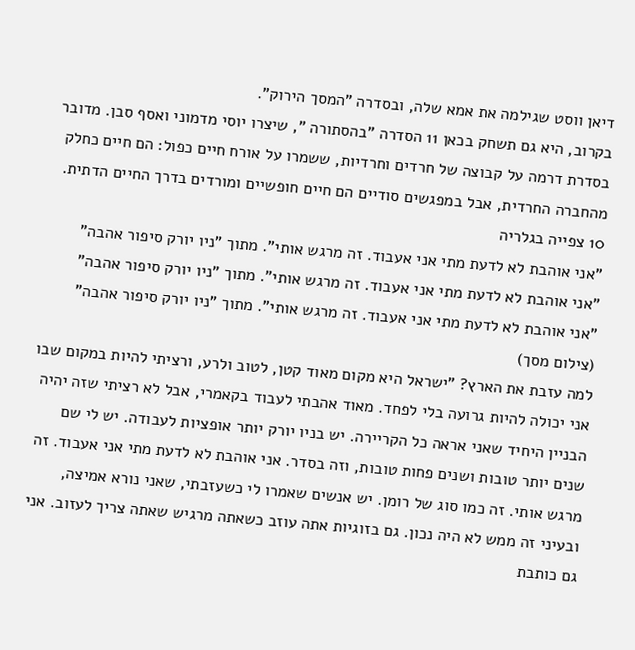דיאן ווסט שגילמה את אמא שלה, ובסדרה "המסך הירוק".
בקרוב, היא גם תשחק בכאן 11 הסדרה "בהסתורה ", שיצרו יוסי מדמוני ואסף סבן. מדובר בסדרת דרמה על קבוצה של חרדים וחרדיות, ששמרו על אורח חיים כפול: הם חיים כחלק מהחברה החרדית, אבל במפגשים סודיים הם חיים חופשיים ומורדים בדרך החיים הדתית.
10 צפייה בגלריה
"אני אוהבת לא לדעת מתי אני אעבוד. זה מרגש אותי". מתוך "ניו יורק סיפור אהבה"
"אני אוהבת לא לדעת מתי אני אעבוד. זה מרגש אותי". מתוך "ניו יורק סיפור אהבה"
"אני אוהבת לא לדעת מתי אני אעבוד. זה מרגש אותי". מתוך "ניו יורק סיפור אהבה"
(צילום מסך)
למה עזבת את הארץ? "ישראל היא מקום מאוד קטן, לטוב ולרע, ורציתי להיות במקום שבו אני יכולה להיות גרועה בלי לפחד. מאוד אהבתי לעבוד בקאמרי, אבל לא רציתי שזה יהיה הבניין היחיד שאני אראה כל הקריירה. יש בניו יורק יותר אופציות לעבודה. יש לי שם שנים יותר טובות ושנים פחות טובות, וזה בסדר. אני אוהבת לא לדעת מתי אני אעבוד. זה מרגש אותי. זה כמו סוג של רומן. יש אנשים שאמרו לי כשעזבתי, שאני נורא אמיצה, ובעיני זה ממש לא היה נכון. גם בזוגיות אתה עוזב כשאתה מרגיש שאתה צריך לעזוב. אני גם כותבת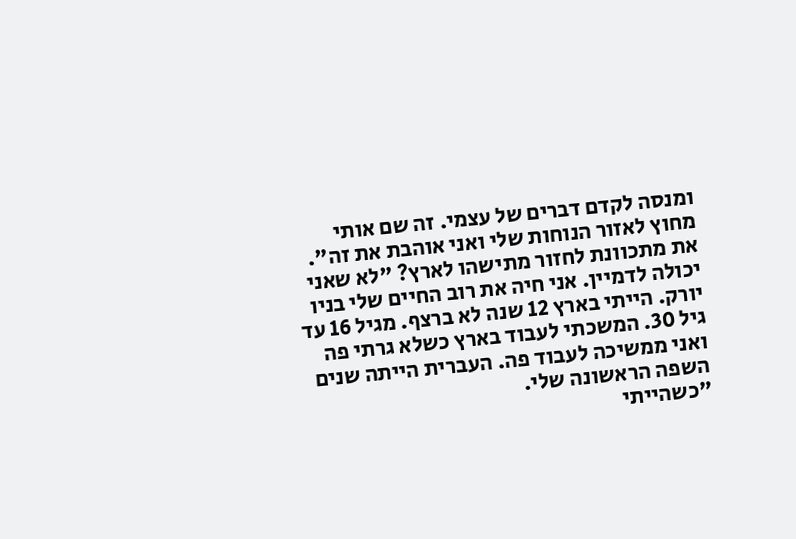ומנסה לקדם דברים של עצמי. זה שם אותי מחוץ לאזור הנוחות שלי ואני אוהבת את זה".
את מתכוונת לחזור מתישהו לארץ? "לא שאני יכולה לדמיין. אני חיה את רוב החיים שלי בניו יורק. הייתי בארץ 12 שנה לא ברצף. מגיל 16 עד גיל 30. המשכתי לעבוד בארץ כשלא גרתי פה ואני ממשיכה לעבוד פה. העברית הייתה שנים השפה הראשונה שלי.
"כשהייתי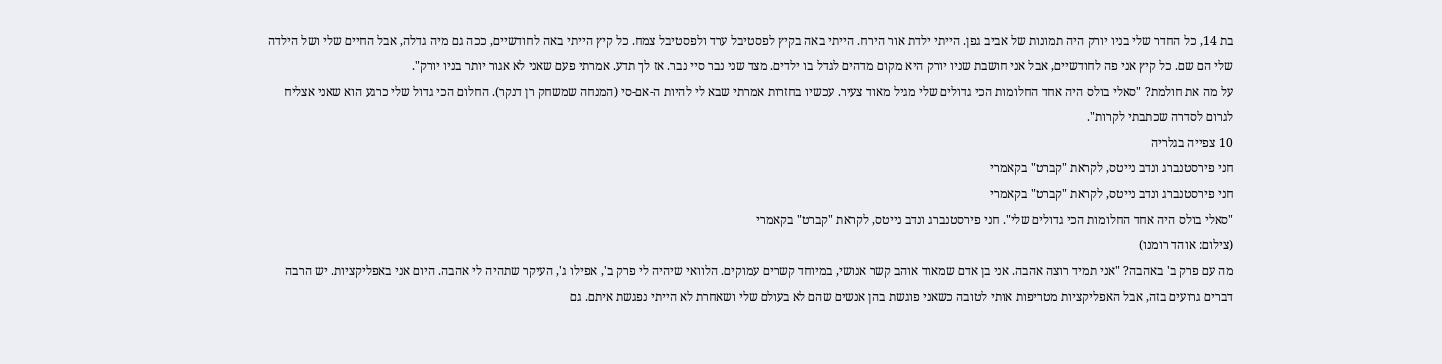בת 14, כל החדר שלי בניו יורק היה תמונות של אביב גפן. הייתי ילדת אור הירח. הייתי באה בקיץ לפסטיבל ערד ולפסטיבל צמח. כל קיץ הייתי באה לחודשיים, ככה גם מיה גדלה, אבל החיים שלי ושל הילדה שלי הם שם. כל קיץ אני פה לחודשיים, אבל אני חושבת שניו יורק היא מקום מדהים לגדל בו ילדים. מצד שני נבר סיי נבר. אז לך תדע. אמרתי פעם שאני לא אגור יותר בניו יורק".
על מה את חולמת? "סאלי בולס היה אחד החלומות הכי גדולים שלי מגיל מאוד צעיר. עכשיו בחזרות אמרתי שבא לי להיות ה-אם-סי (המנחה שמשחק רן דנקר). החלום הכי גדול שלי כרגע הוא שאני אצליח לגרום לסדרה שכתבתי לקרות".
10 צפייה בגלריה
חני פירסטנברג ונדב נייטס, לקראת "קברט" בקאמרי
חני פירסטנברג ונדב נייטס, לקראת "קברט" בקאמרי
"סאלי בולס היה אחד החלומות הכי גדולים שלי". חני פירסטנברג ונדב נייטס, לקראת "קברט" בקאמרי
(צילום: אוהד רומנו)
מה עם פרק ב' באהבה? "אני תמיד רוצה אהבה. אני בן אדם שמאוד אוהב קשר אנושי, במיוחד קשרים עמוקים. הלוואי שיהיה לי פרק ב', אפילו ג', העיקר שתהיה לי אהבה. היום אני באפליקציות. יש הרבה דברים גרועים בזה, אבל האפליקציות מטריפות אותי לטובה כשאני פוגשת בהן אנשים שהם לא בעולם שלי ושאחרת לא הייתי נפגשת איתם. גם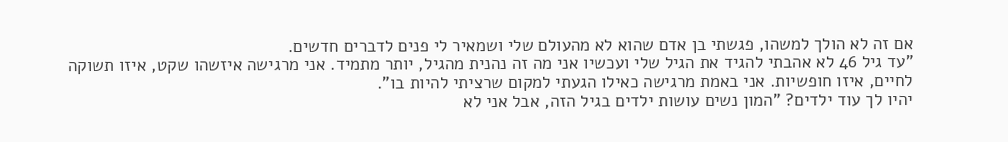אם זה לא הולך למשהו, פגשתי בן אדם שהוא לא מהעולם שלי ושמאיר לי פנים לדברים חדשים.
"עד גיל 46 לא אהבתי להגיד את הגיל שלי ועכשיו אני מה זה נהנית מהגיל, יותר מתמיד. אני מרגישה איזשהו שקט, איזו תשוקה לחיים, איזו חופשיות. אני באמת מרגישה כאילו הגעתי למקום שרציתי להיות בו".
יהיו לך עוד ילדים? "המון נשים עושות ילדים בגיל הזה, אבל אני לא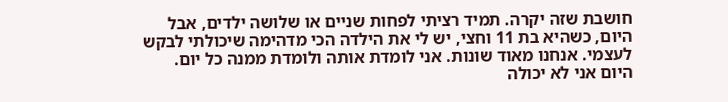חושבת שזה יקרה. תמיד רציתי לפחות שניים או שלושה ילדים, אבל היום, כשהיא בת 11 וחצי, יש לי את הילדה הכי מדהימה שיכולתי לבקש לעצמי. אנחנו מאוד שונות. אני לומדת אותה ולומדת ממנה כל יום. היום אני לא יכולה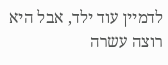לדמיין עוד ילד, אבל היא רוצה עשרה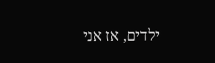ילדים, אז אני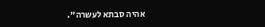אהיה סבתא לעשרה".